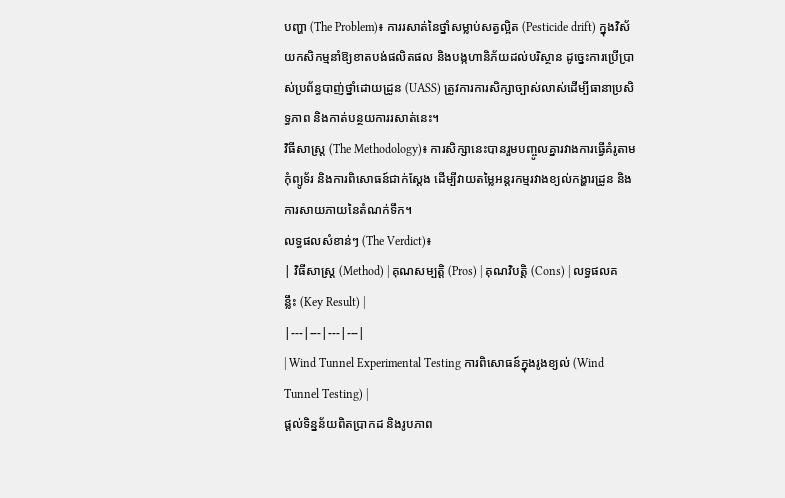បញ្ហា (The Problem)៖ ការរសាត់នៃថ្នាំសម្លាប់សត្វល្អិត (Pesticide drift) ក្នុងវិស័យកសិកម្មនាំឱ្យខាតបង់ផលិតផល និងបង្កហានិភ័យដល់បរិស្ថាន ដូច្នេះការប្រើប្រាស់ប្រព័ន្ធបាញ់ថ្នាំដោយដ្រូន (UASS) ត្រូវការការសិក្សាច្បាស់លាស់ដើម្បីធានាប្រសិទ្ធភាព និងកាត់បន្ថយការរសាត់នេះ។
វិធីសាស្ត្រ (The Methodology)៖ ការសិក្សានេះបានរួមបញ្ចូលគ្នារវាងការធ្វើគំរូតាមកុំព្យូទ័រ និងការពិសោធន៍ជាក់ស្តែង ដើម្បីវាយតម្លៃអន្តរកម្មរវាងខ្យល់កង្ហារដ្រូន និងការសាយភាយនៃតំណក់ទឹក។
លទ្ធផលសំខាន់ៗ (The Verdict)៖
| វិធីសាស្ត្រ (Method) | គុណសម្បត្តិ (Pros) | គុណវិបត្តិ (Cons) | លទ្ធផលគន្លឹះ (Key Result) |
|---|---|---|---|
| Wind Tunnel Experimental Testing ការពិសោធន៍ក្នុងរូងខ្យល់ (Wind Tunnel Testing) |
ផ្តល់ទិន្នន័យពិតប្រាកដ និងរូបភាព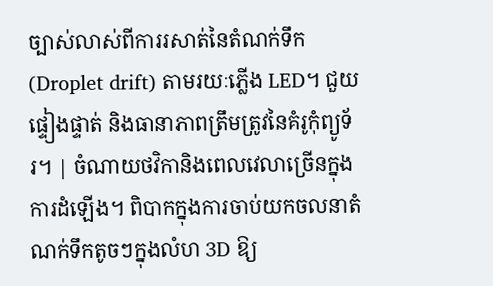ច្បាស់លាស់ពីការរសាត់នៃតំណក់ទឹក (Droplet drift) តាមរយៈភ្លើង LED។ ជួយផ្ទៀងផ្ទាត់ និងធានាភាពត្រឹមត្រូវនៃគំរូកុំព្យូទ័រ។ | ចំណាយថវិកានិងពេលវេលាច្រើនក្នុងការដំឡើង។ ពិបាកក្នុងការចាប់យកចលនាតំណក់ទឹកតូចៗក្នុងលំហ 3D ឱ្យ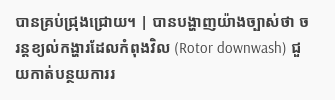បានគ្រប់ជ្រុងជ្រោយ។ | បានបង្ហាញយ៉ាងច្បាស់ថា ចរន្តខ្យល់កង្ហារដែលកំពុងវិល (Rotor downwash) ជួយកាត់បន្ថយការរ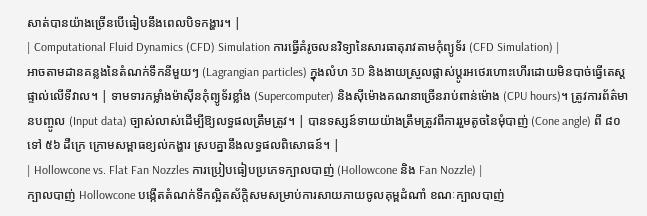សាត់បានយ៉ាងច្រើនបើធៀបនឹងពេលបិទកង្ហារ។ |
| Computational Fluid Dynamics (CFD) Simulation ការធ្វើគំរូចលនវិទ្យានៃសារធាតុរាវតាមកុំព្យូទ័រ (CFD Simulation) |
អាចតាមដានគន្លងនៃតំណក់ទឹកនីមួយៗ (Lagrangian particles) ក្នុងលំហ 3D និងងាយស្រួលផ្លាស់ប្តូរអថេរហោះហើរដោយមិនបាច់ធ្វើតេស្តផ្ទាល់លើទីវាល។ | ទាមទារកម្លាំងម៉ាស៊ីនកុំព្យូទ័រខ្លាំង (Supercomputer) និងស៊ីម៉ោងគណនាច្រើនរាប់ពាន់ម៉ោង (CPU hours)។ ត្រូវការព័ត៌មានបញ្ចូល (Input data) ច្បាស់លាស់ដើម្បីឱ្យលទ្ធផលត្រឹមត្រូវ។ | បានទស្សន៍ទាយយ៉ាងត្រឹមត្រូវពីការរួមតូចនៃមុំបាញ់ (Cone angle) ពី ៨០ ទៅ ៥៦ ដឺក្រេ ក្រោមសម្ពាធខ្យល់កង្ហារ ស្របគ្នានឹងលទ្ធផលពិសោធន៍។ |
| Hollowcone vs. Flat Fan Nozzles ការប្រៀបធៀបប្រភេទក្បាលបាញ់ (Hollowcone និង Fan Nozzle) |
ក្បាលបាញ់ Hollowcone បង្កើតតំណក់ទឹកល្អិតស័ក្តិសមសម្រាប់ការសាយភាយចូលគុម្ពដំណាំ ខណៈក្បាលបាញ់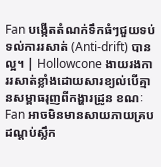Fan បង្កើតតំណក់ទឹកធំៗជួយទប់ទល់ការរសាត់ (Anti-drift) បានល្អ។ | Hollowcone ងាយរងការរសាត់ខ្លាំងដោយសារខ្យល់បើគ្មានសម្ពាធរុញពីកង្ហារដ្រូន ខណៈ Fan អាចមិនមានសាយភាយគ្របដណ្តប់ស្លឹក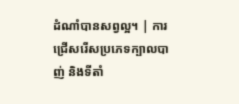ដំណាំបានសព្វល្អ។ | ការជ្រើសរើសប្រភេទក្បាលបាញ់ និងទីតាំ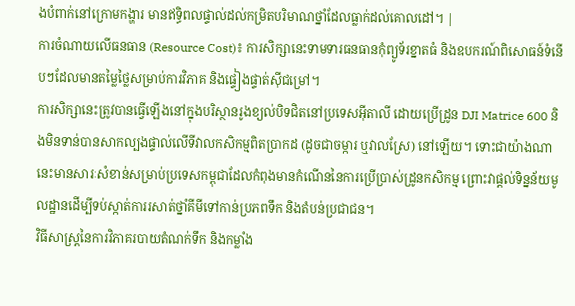ងបំពាក់នៅក្រោមកង្ហារ មានឥទ្ធិពលផ្ទាល់ដល់កម្រិតបរិមាណថ្នាំដែលធ្លាក់ដល់គោលដៅ។ |
ការចំណាយលើធនធាន (Resource Cost)៖ ការសិក្សានេះទាមទារធនធានកុំព្យូទ័រខ្នាតធំ និងឧបករណ៍ពិសោធន៍ទំនើបៗដែលមានតម្លៃថ្លៃសម្រាប់ការវិភាគ និងផ្ទៀងផ្ទាត់ស៊ីជម្រៅ។
ការសិក្សានេះត្រូវបានធ្វើឡើងនៅក្នុងបរិស្ថានរូងខ្យល់បិទជិតនៅប្រទេសអ៊ីតាលី ដោយប្រើដ្រូន DJI Matrice 600 និងមិនទាន់បានសាកល្បងផ្ទាល់លើទីវាលកសិកម្មពិតប្រាកដ (ដូចជាចម្ការ ឬវាលស្រែ) នៅឡើយ។ ទោះជាយ៉ាងណា នេះមានសារៈសំខាន់សម្រាប់ប្រទេសកម្ពុជាដែលកំពុងមានកំណើននៃការប្រើប្រាស់ដ្រូនកសិកម្ម ព្រោះវាផ្តល់ទិន្នន័យមូលដ្ឋានដើម្បីទប់ស្កាត់ការរសាត់ថ្នាំគីមីទៅកាន់ប្រភពទឹក និងតំបន់ប្រជាជន។
វិធីសាស្ត្រនៃការវិភាគរបាយតំណក់ទឹក និងកម្លាំង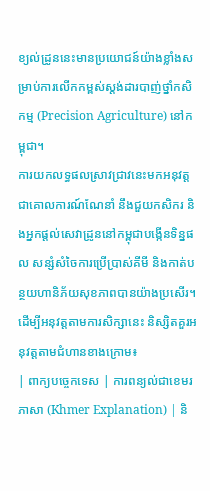ខ្យល់ដ្រូននេះមានប្រយោជន៍យ៉ាងខ្លាំងសម្រាប់ការលើកកម្ពស់ស្តង់ដារបាញ់ថ្នាំកសិកម្ម (Precision Agriculture) នៅកម្ពុជា។
ការយកលទ្ធផលស្រាវជ្រាវនេះមកអនុវត្តជាគោលការណ៍ណែនាំ នឹងជួយកសិករ និងអ្នកផ្តល់សេវាដ្រូននៅកម្ពុជាបង្កើនទិន្នផល សន្សំសំចៃការប្រើប្រាស់គីមី និងកាត់បន្ថយហានិភ័យសុខភាពបានយ៉ាងប្រសើរ។
ដើម្បីអនុវត្តតាមការសិក្សានេះ និស្សិតគួរអនុវត្តតាមជំហានខាងក្រោម៖
| ពាក្យបច្ចេកទេស | ការពន្យល់ជាខេមរភាសា (Khmer Explanation) | និ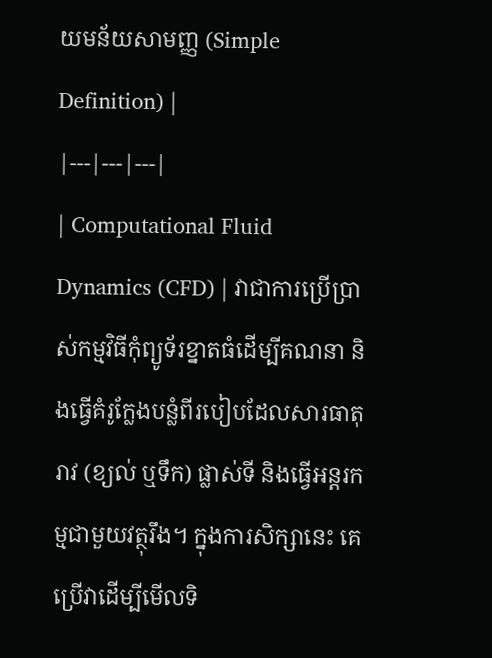យមន័យសាមញ្ញ (Simple Definition) |
|---|---|---|
| Computational Fluid Dynamics (CFD) | វាជាការប្រើប្រាស់កម្មវិធីកុំព្យូទ័រខ្នាតធំដើម្បីគណនា និងធ្វើគំរូក្លែងបន្លំពីរបៀបដែលសារធាតុរាវ (ខ្យល់ ឬទឹក) ផ្លាស់ទី និងធ្វើអន្តរកម្មជាមួយវត្ថុរឹង។ ក្នុងការសិក្សានេះ គេប្រើវាដើម្បីមើលទិ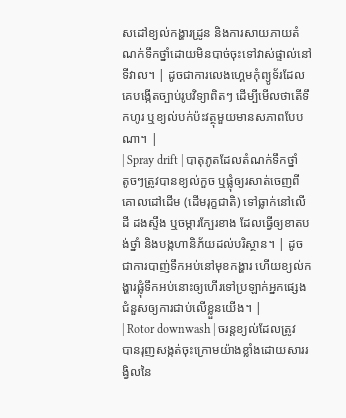សដៅខ្យល់កង្ហារដ្រូន និងការសាយភាយតំណក់ទឹកថ្នាំដោយមិនបាច់ចុះទៅវាស់ផ្ទាល់នៅទីវាល។ | ដូចជាការលេងហ្គេមកុំព្យូទ័រដែលគេបង្កើតច្បាប់រូបវិទ្យាពិតៗ ដើម្បីមើលថាតើទឹកហូរ ឬខ្យល់បក់ប៉ះវត្ថុមួយមានសភាពបែបណា។ |
| Spray drift | បាតុភូតដែលតំណក់ទឹកថ្នាំតូចៗត្រូវបានខ្យល់កួច ឬផ្លុំឲ្យរសាត់ចេញពីគោលដៅដើម (ដើមរុក្ខជាតិ) ទៅធ្លាក់នៅលើដី ដងស្ទឹង ឬចម្ការក្បែរខាង ដែលធ្វើឲ្យខាតបង់ថ្នាំ និងបង្កហានិភ័យដល់បរិស្ថាន។ | ដូចជាការបាញ់ទឹកអប់នៅមុខកង្ហារ ហើយខ្យល់កង្ហារផ្លុំទឹកអប់នោះឲ្យហើរទៅប្រឡាក់អ្នកផ្សេងជំនួសឲ្យការជាប់លើខ្លួនយើង។ |
| Rotor downwash | ចរន្តខ្យល់ដែលត្រូវបានរុញសង្កត់ចុះក្រោមយ៉ាងខ្លាំងដោយសាររង្វិលនៃ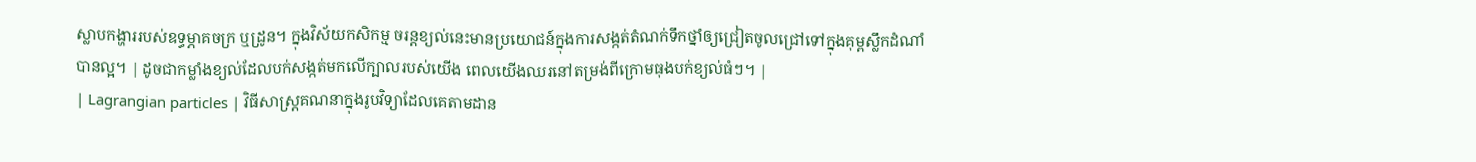ស្លាបកង្ហាររបស់ឧទ្ធម្ភាគចក្រ ឬដ្រូន។ ក្នុងវិស័យកសិកម្ម ចរន្តខ្យល់នេះមានប្រយោជន៍ក្នុងការសង្កត់តំណក់ទឹកថ្នាំឲ្យជ្រៀតចូលជ្រៅទៅក្នុងគុម្ពស្លឹកដំណាំបានល្អ។ | ដូចជាកម្លាំងខ្យល់ដែលបក់សង្កត់មកលើក្បាលរបស់យើង ពេលយើងឈរនៅតម្រង់ពីក្រោមធុងបក់ខ្យល់ធំៗ។ |
| Lagrangian particles | វិធីសាស្ត្រគណនាក្នុងរូបវិទ្យាដែលគេតាមដាន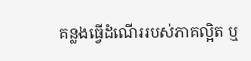គន្លងធ្វើដំណើររបស់ភាគល្អិត ឬ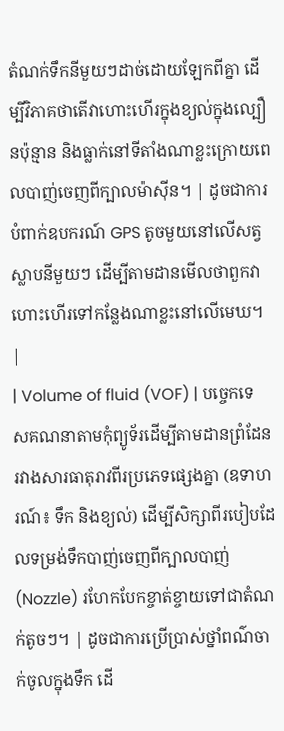តំណក់ទឹកនីមួយៗដាច់ដោយឡែកពីគ្នា ដើម្បីវិភាគថាតើវាហោះហើរក្នុងខ្យល់ក្នុងល្បឿនប៉ុន្មាន និងធ្លាក់នៅទីតាំងណាខ្លះក្រោយពេលបាញ់ចេញពីក្បាលម៉ាស៊ីន។ | ដូចជាការបំពាក់ឧបករណ៍ GPS តូចមួយនៅលើសត្វស្លាបនីមួយៗ ដើម្បីតាមដានមើលថាពួកវាហោះហើរទៅកន្លែងណាខ្លះនៅលើមេឃ។ |
| Volume of fluid (VOF) | បច្ចេកទេសគណនាតាមកុំព្យូទ័រដើម្បីតាមដានព្រំដែនរវាងសារធាតុរាវពីរប្រភេទផ្សេងគ្នា (ឧទាហរណ៍៖ ទឹក និងខ្យល់) ដើម្បីសិក្សាពីរបៀបដែលទម្រង់ទឹកបាញ់ចេញពីក្បាលបាញ់ (Nozzle) រហែកបែកខ្ចាត់ខ្ចាយទៅជាតំណក់តូចៗ។ | ដូចជាការប្រើប្រាស់ថ្នាំពណ៌ចាក់ចូលក្នុងទឹក ដើ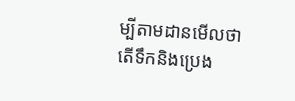ម្បីតាមដានមើលថាតើទឹកនិងប្រេង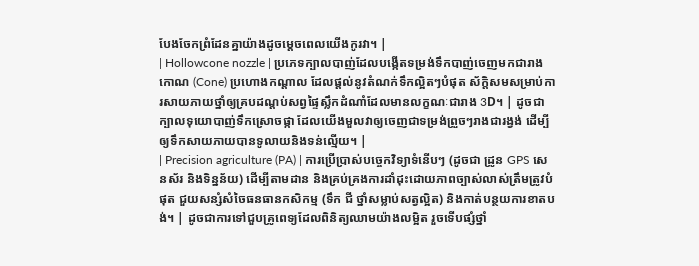បែងចែកព្រំដែនគ្នាយ៉ាងដូចម្តេចពេលយើងកូរវា។ |
| Hollowcone nozzle | ប្រភេទក្បាលបាញ់ដែលបង្កើតទម្រង់ទឹកបាញ់ចេញមកជារាងកោណ (Cone) ប្រហោងកណ្តាល ដែលផ្តល់នូវតំណក់ទឹកល្អិតៗបំផុត ស័ក្តិសមសម្រាប់ការសាយភាយថ្នាំឲ្យគ្របដណ្តប់សព្វផ្ទៃស្លឹកដំណាំដែលមានលក្ខណៈជារាង 3D។ | ដូចជាក្បាលទុយោបាញ់ទឹកស្រោចផ្កា ដែលយើងមួលវាឲ្យចេញជាទម្រង់ព្រួចៗរាងជារង្វង់ ដើម្បីឲ្យទឹកសាយភាយបានទូលាយនិងទន់ល្មើយ។ |
| Precision agriculture (PA) | ការប្រើប្រាស់បច្ចេកវិទ្យាទំនើបៗ (ដូចជា ដ្រូន GPS សេនស័រ និងទិន្នន័យ) ដើម្បីតាមដាន និងគ្រប់គ្រងការដាំដុះដោយភាពច្បាស់លាស់ត្រឹមត្រូវបំផុត ជួយសន្សំសំចៃធនធានកសិកម្ម (ទឹក ជី ថ្នាំសម្លាប់សត្វល្អិត) និងកាត់បន្ថយការខាតបង់។ | ដូចជាការទៅជួបគ្រូពេទ្យដែលពិនិត្យឈាមយ៉ាងលម្អិត រួចទើបផ្សំថ្នាំ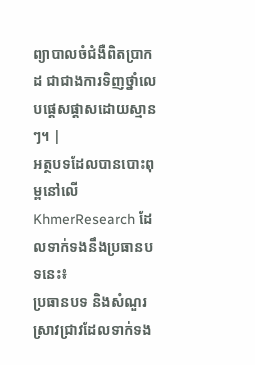ព្យាបាលចំជំងឺពិតប្រាកដ ជាជាងការទិញថ្នាំលេបផ្តេសផ្តាសដោយស្មានៗ។ |
អត្ថបទដែលបានបោះពុម្ពនៅលើ KhmerResearch ដែលទាក់ទងនឹងប្រធានបទនេះ៖
ប្រធានបទ និងសំណួរស្រាវជ្រាវដែលទាក់ទង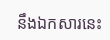នឹងឯកសារនេះ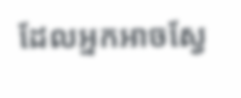ដែលអ្នកអាចស្វែ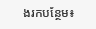ងរកបន្ថែម៖